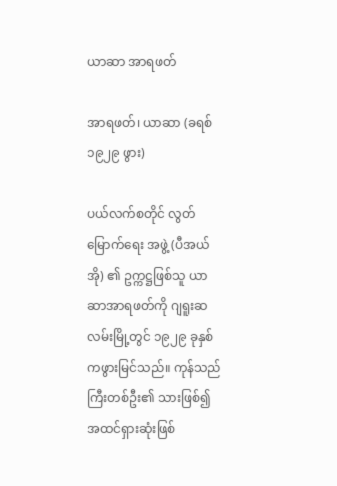ယာဆာ အာရဖတ်

အာရဖတ်၊ ယာဆာ (ခရစ် ၁၉၂၉ ဖွား)

ပယ်လက်စတိုင် လွတ်မြောက်ရေး အဖွဲ့ (ပီအယ်အို) ၏ ဥက္ကဋ္ဌဖြစ်သူ ယာဆာအာရဖတ်ကို ဂျရူးဆလမ်းမြို့တွင် ၁၉၂၉ ခုနှစ်ကဖွားမြင်သည်။ ကုန်သည်ကြီးတစ်ဦး၏ သားဖြစ်၍ အထင်ရှားဆုံးဖြစ်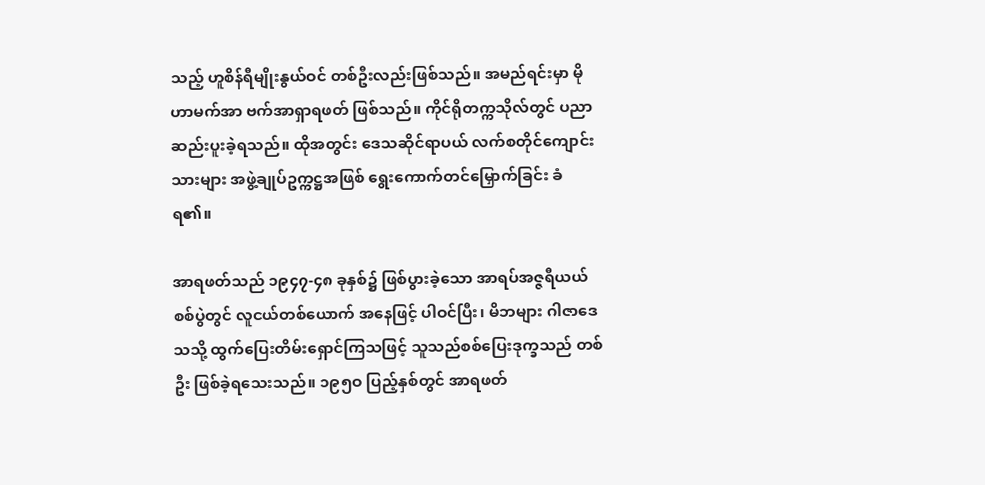သည့် ဟူစိန်ရီမျိုးနွယ်ဝင် တစ်ဦးလည်းဖြစ်သည်။ အမည်ရင်းမှာ မိုဟာမက်အာ ဗက်အာရှာရဖတ် ဖြစ်သည်။ ကိုင်ရိုတက္ကသိုလ်တွင် ပညာဆည်းပူးခဲ့ရသည်။ ထိုအတွင်း ဒေသဆိုင်ရာပယ် လက်စတိုင်ကျောင်းသားများ အဖွဲ့ချုပ်ဥက္ကဋ္ဌအဖြစ် ရွေးကောက်တင်မြှောက်ခြင်း ခံရ၏။

အာရဖတ်သည် ၁၉၄၇-၄၈ ခုနှစ်၌ ဖြစ်ပွားခဲ့သော အာရပ်အဇ္ဇရီယယ်စစ်ပွဲတွင် လူငယ်တစ်ယောက် အနေဖြင့် ပါဝင်ပြီး၊ မိဘများ ဂါဇာဒေသသို့ ထွက်ပြေးတိမ်းရှောင်ကြသဖြင့် သူသည်စစ်ပြေးဒုက္ခသည် တစ်ဦး ဖြစ်ခဲ့ရသေးသည်။ ၁၉၅ဝ ပြည့်နှစ်တွင် အာရဖတ်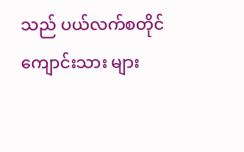သည် ပယ်လက်စတိုင် ကျောင်းသား များ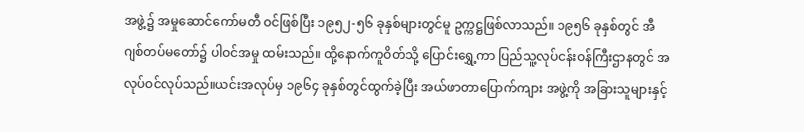အဖွဲ့၌ အမှုဆောင်ကော်မတီ ဝင်ဖြစ်ပြီး ၁၉၅၂-၅၆ ခုနှစ်များတွင်မူ ဥက္ကဋ္ဌဖြစ်လာသည်။ ၁၉၅၆ ခုနှစ်တွင် အီဂျစ်တပ်မတော်၌ ပါဝင်အမှု ထမ်းသည်။ ထို့နောက်ကူဝိတ်သို့ ပြောင်းရွှေ့ကာ ပြည်သူ့လုပ်ငန်းဝန်ကြီးဌာနတွင် အလုပ်ဝင်လုပ်သည်။ယင်းအလုပ်မှ ၁၉၆၄ ခုနှစ်တွင်ထွက်ခဲ့ပြီး အယ်ဖာတာပြောက်ကျား အဖွဲ့ကို အခြားသူများနှင့်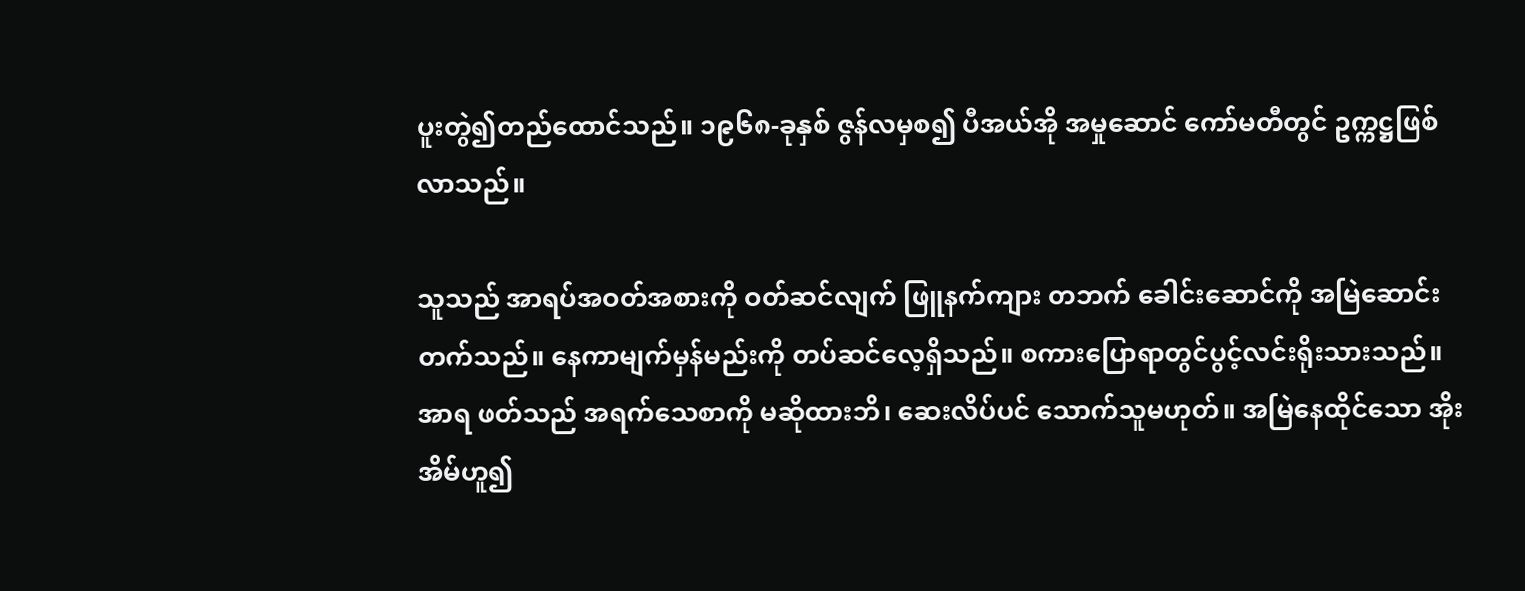ပူးတွဲ၍တည်ထောင်သည်။ ၁၉၆၈-ခုနှစ် ဇွန်လမှစ၍ ပီအယ်အို အမှုဆောင် ကော်မတီတွင် ဥက္ကဋ္ဌဖြစ်လာသည်။

သူသည် အာရပ်အဝတ်အစားကို ဝတ်ဆင်လျက် ဖြူနက်ကျား တဘက် ခေါင်းဆောင်ကို အမြဲဆောင်း တက်သည်။ နေကာမျက်မှန်မည်းကို တပ်ဆင်လေ့ရှိသည်။ စကားပြောရာတွင်ပွင့်လင်းရိုးသားသည်။ အာရ ဖတ်သည် အရက်သေစာကို မဆိုထားဘိ၊ ဆေးလိပ်ပင် သောက်သူမဟုတ်။ အမြဲနေထိုင်သော အိုးအိမ်ဟူ၍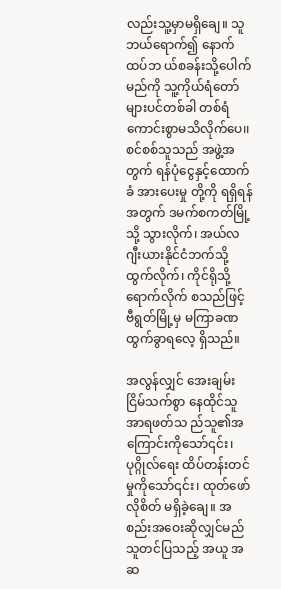လည်းသူ့မှာမရှိချေ။ သူဘယ်ရောက်၍ နောက်ထပ်ဘ ယ်စခန်းသို့ပေါက်မည်ကို သူ့ကိုယ်ရံတော်များပင်တစ်ခါ တစ်ရံ ကောင်းစွာမသိလိုက်ပေ၊၊ စင်စစ်သူသည် အဖွဲ့အတွက် ရန်ပုံငွေနှင့်ထောက်ခံ အားပေးမှု တို့ကို ရရှိရန် အတွက် ဒမက်စကတ်မြို့သို့ သွားလိုက်၊ အယ်လဂျီးယားနိုင်ငံဘက်သို့ ထွက်လိုက်၊ ကိုင်ရိုသို့ ရောက်လိုက် စသည်ဖြင့် ဗီရွတ်မြို့မှ မကြာခဏ ထွက်ခွာရလေ့ ရှိသည်။

အလွန်လျှင် အေးချမ်းငြိမ်သက်စွာ နေထိုင်သူအာရဖတ်သ ည်သူ၏အကြောင်းကိုသော်၎င်း၊ပုဂ္ဂိုလ်ရေး ထိပ်တန်းတင်မှုကိုသော်၎င်း၊ ထုတ်ဖော်လိုစိတ် မရှိခဲ့ချေ။ အစည်းအဝေးဆိုလျှင်မည်သူတင်ပြသည့် အယူ အဆ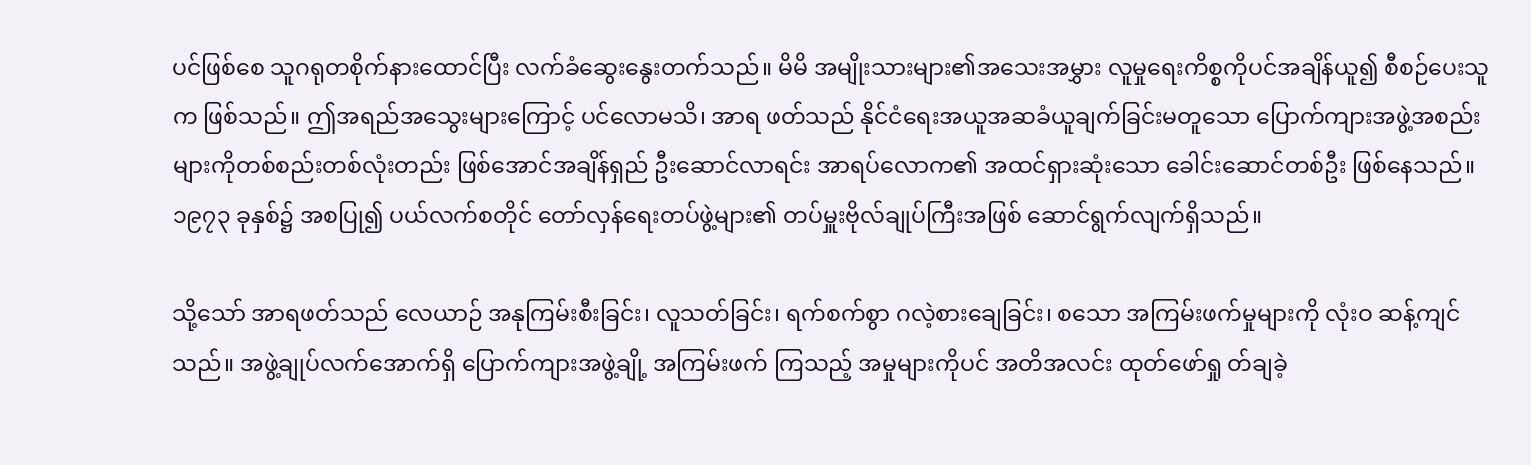ပင်ဖြစ်စေ သူဂရုတစိုက်နားထောင်ပြီး လက်ခံဆွေးနွေးတက်သည်။ မိမိ အမျိုးသားများ၏အသေးအမွှား လူမှုရေးကိစ္စကိုပင်အချိန်ယူ၍ စီစဉ်ပေးသူက ဖြစ်သည်။ ဤအရည်အသွေးများကြောင့် ပင်လောမသိ၊ အာရ ဖတ်သည် နိုင်ငံရေးအယူအဆခံယူချက်ခြင်းမတူသော ပြောက်ကျားအဖွဲ့အစည်းများကိုတစ်စည်းတစ်လုံးတည်း ဖြစ်အောင်အချိန်ရှည် ဦးဆောင်လာရင်း အာရပ်လောက၏ အထင်ရှားဆုံးသော ခေါင်းဆောင်တစ်ဦး ဖြစ်နေသည်။ ၁၉၇၃ ခုနှစ်၌ အစပြု၍ ပယ်လက်စတိုင် တော်လှန်ရေးတပ်ဖွဲ့များ၏ တပ်မှူးဗိုလ်ချုပ်ကြီးအဖြစ် ဆောင်ရွက်လျက်ရှိသည်။

သို့သော် အာရဖတ်သည် လေယာဉ် အနုကြမ်းစီးခြင်း၊ လူသတ်ခြင်း၊ ရက်စက်စွာ ဂလဲ့စားချေခြင်း၊ စသော အကြမ်းဖက်မှုများကို လုံးဝ ဆန့်ကျင်သည်။ အဖွဲ့ချုပ်လက်အောက်ရှိ ပြောက်ကျားအဖွဲ့ချို့ အကြမ်းဖက် ကြသည့် အမှုများကိုပင် အတိအလင်း ထုတ်ဖော်ရှု တ်ချခဲ့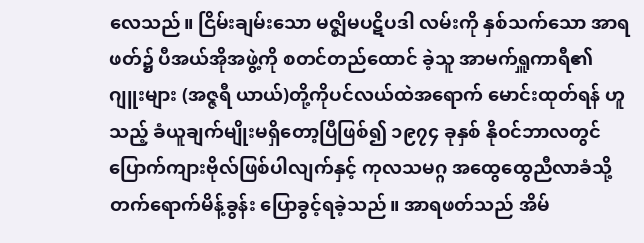လေသည်။ ငြိမ်းချမ်းသော မဇ္ဈိမပဋိပဒါ လမ်းကို နှစ်သက်သော အာရဖတ်၌ ပီအယ်အိုအဖွဲ့ကို စတင်တည်ထောင် ခဲ့သူ အာမက်ရှူကာရီ၏ ဂျူးများ (အဇ္ဇရီ ယာယ်)တို့ကိုပင်လယ်ထဲအရောက် မောင်းထုတ်ရန် ဟူသည့် ခံယူချက်မျိုးမရှိတော့ပြီဖြစ်၍ ၁၉၇၄ ခုနှစ် နိုဝင်ဘာလတွင် ပြောက်ကျားဗိုလ်ဖြစ်ပါလျက်နှင့် ကုလသမဂ္ဂ အထွေထွေညီလာခံသို့ တက်ရောက်မိန့်ခွန်း ပြောခွင့်ရခဲ့သည်။ အာရဖတ်သည် အိမ်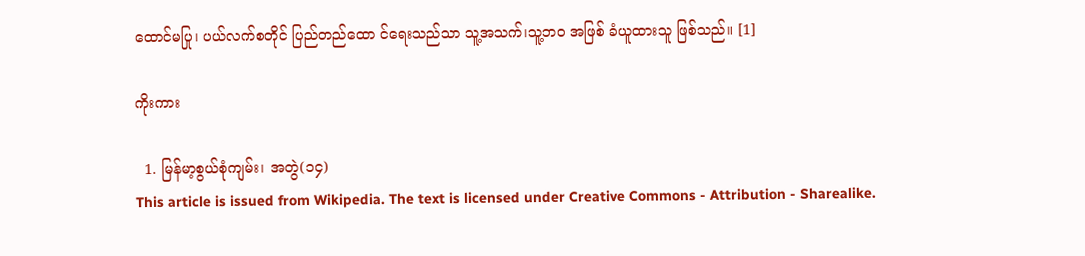ထောင်မပြု၊ ပယ်လက်စတိုင် ပြည်တည်ထော င်ရေးသည်သာ သူ့အသက်၊သူ့ဘဝ အဖြစ် ခံယူထားသူ ဖြစ်သည်။ [1]

ကိုးကား

  1. မြန်မာ့စွယ်စုံကျမ်း၊ အတွဲ(၁၄)
This article is issued from Wikipedia. The text is licensed under Creative Commons - Attribution - Sharealike.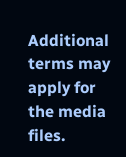Additional terms may apply for the media files.